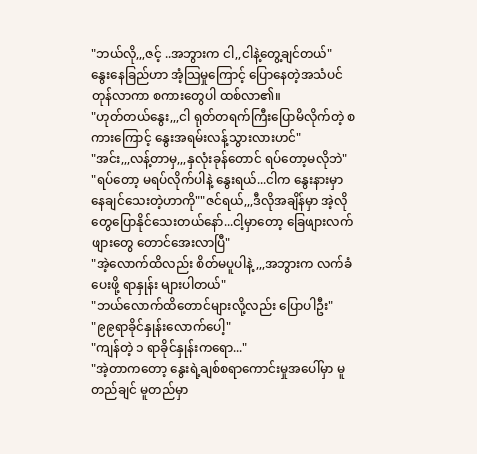"ဘယ်လို,,,ဇင့် ..အဘွားက ငါ,,ငါနဲ့တွေ့ချင်တယ်"
နွေးနေခြည်ဟာ အံ့သြမှုကြောင့် ပြောနေတဲ့အသံပင်တုန်လာကာ စကားတွေပါ ထစ်လာ၏။
"ဟုတ်တယ်နွေး,,,ငါ ရုတ်တရက်ကြီးပြောမိလိုက်တဲ့ စကားကြောင့် နွေးအရမ်းလန့်သွားလားဟင်"
"အင်း,,,လန့်တာမှ,,,နှလုံးခုန်တောင် ရပ်တော့မလိုဘဲ"
"ရပ်တော့ မရပ်လိုက်ပါနဲ့ နွေးရယ်...ငါက နွေးနားမှာ နေချင်သေးတဲ့ဟာကို""ဇင်ရယ်,,,ဒီလိုအချိန်မှာ အဲ့လိုတွေပြောနိုင်သေးတယ်နော်...ငါ့မှာတော့ ခြေဖျားလက်ဖျားတွေ တောင်အေးလာပြီ"
"အဲ့လောက်ထိလည်း စိတ်မပူပါနဲ့,,,အဘွားက လက်ခံပေးဖို့ ရာနှုန်း များပါတယ်"
"ဘယ်လောက်ထိတောင်များလို့လည်း ပြောပါဦး"
"၉၉ရာခိုင်နှုန်းလောက်ပေါ့"
"ကျန်တဲ့ ၁ ရာခိုင်နှုန်းကရော..."
"အဲ့တာကတော့ နွေးရဲ့ချစ်စရာကောင်းမှုအပေါ်မှာ မူတည်ချင် မူတည်မှာ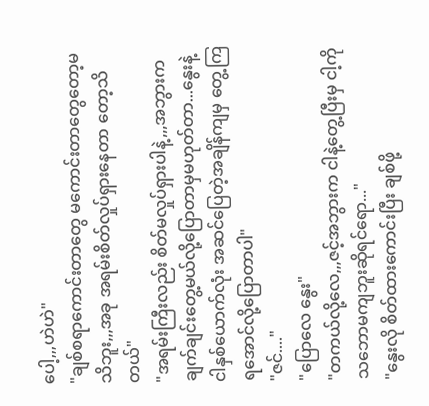ပေါ့,,,ဟဲဟဲ"
"ချစ်စရာကောင်းတာတွေ မကောင်းတာတွေတော့မသိဘူး,,,အခု အရမ်းစိတ်လှုပ်ရှားနေတာ တော့သိတယ်"
"အရမ်းကြီးလည်း စိတ်မလှုပ်ရှားပါနဲ့,,,အဘွားက ချက်ချင်းတွေ့မယ်လို့ပြောတာမှမဟုတ်တာ...နွေးနဲ့ငါနှစ်ယောက်လုံး အဆင်ပြေတဲ့အချိန်ကျမှ တွေ့ကြရအောင်လို့ပြောတာပါ"
"ဇင်...."
"ပြောလေ နွေး"
"တကယ်လို့လေ,,,ဇင့်အဘွားက ငါနဲ့တွေ့ပြီးမှ ငါ့ကို သဘောမကျဘူးဆိုရင်ရော..."
"နွေးလို စိတ်ထားကောင်းပြီး ချစ်ဖို့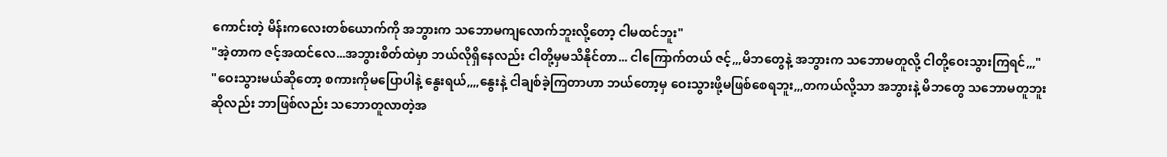ကောင်းတဲ့ မိန်းကလေးတစ်ယောက်ကို အဘွားက သဘောမကျလောက်ဘူးလို့တော့ ငါမထင်ဘူး"
"အဲ့တာက ဇင့်အထင်လေ...အဘွားစိတ်ထဲမှာ ဘယ်လိုရှိနေလည်း ငါတို့မှမသိနိုင်တာ... ငါကြောက်တယ် ဇင့်,,,မိဘတွေနဲ့ အဘွားက သဘောမတူလို့ ငါတို့ဝေးသွားကြရင်,,,"
"ဝေးသွားမယ်ဆိုတော့ စကားကိုမပြောပါနဲ့ နွေးရယ်,,,,နွေးနဲ့ ငါချစ်ခဲ့ကြတာဟာ ဘယ်တော့မှ ဝေးသွားဖို့မဖြစ်စေရဘူး,,,တကယ်လို့သာ အဘွားနဲ့ မိဘတွေ သဘောမတူဘူးဆိုလည်း ဘာဖြစ်လည်း သဘောတူလာတဲ့အ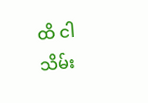ထိ ငါ သိမ်း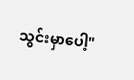သွင်းမှာပေါ့"